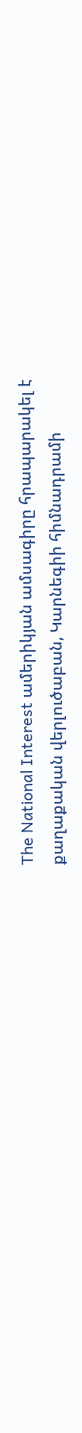The National Interest ամերիկյան ամսագիրը հրապարակել է քաղաքական վերլուծաբան, Կարնեգիի հիմնադրամի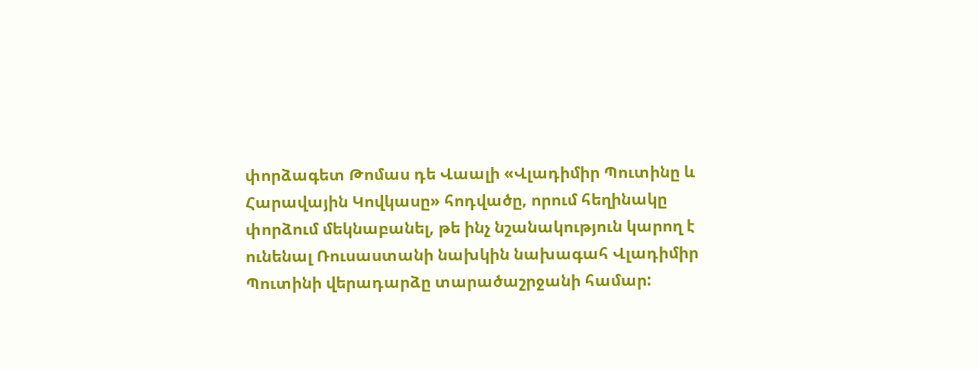փորձագետ Թոմաս դե Վաալի «Վլադիմիր Պուտինը և Հարավային Կովկասը» հոդվածը, որում հեղինակը փորձում մեկնաբանել, թե ինչ նշանակություն կարող է ունենալ Ռուսաստանի նախկին նախագահ Վլադիմիր Պուտինի վերադարձը տարածաշրջանի համար: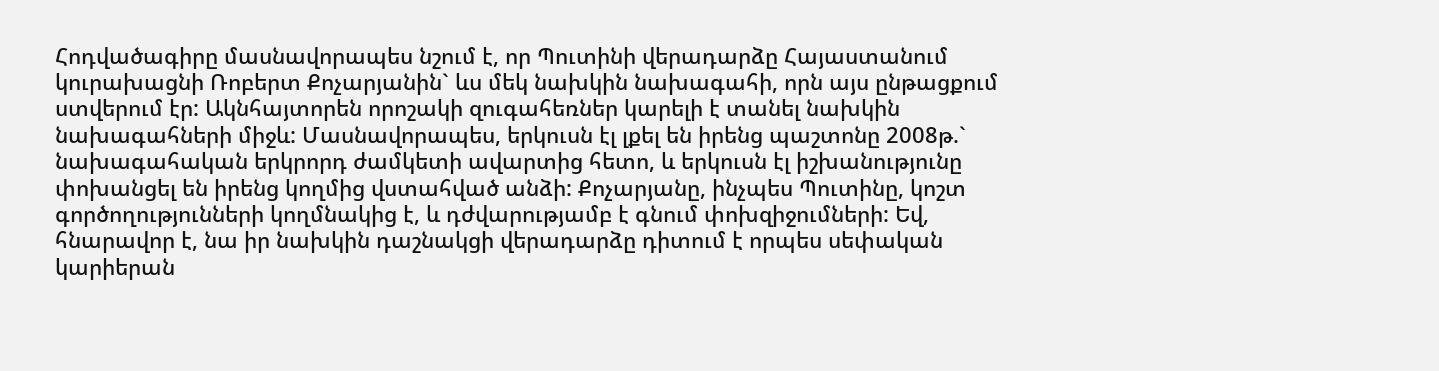Հոդվածագիրը մասնավորապես նշում է, որ Պուտինի վերադարձը Հայաստանում կուրախացնի Ռոբերտ Քոչարյանին` ևս մեկ նախկին նախագահի, որն այս ընթացքում ստվերում էր: Ակնհայտորեն որոշակի զուգահեռներ կարելի է տանել նախկին նախագահների միջև: Մասնավորապես, երկուսն էլ լքել են իրենց պաշտոնը 2008թ.` նախագահական երկրորդ ժամկետի ավարտից հետո, և երկուսն էլ իշխանությունը փոխանցել են իրենց կողմից վստահված անձի: Քոչարյանը, ինչպես Պուտինը, կոշտ գործողությունների կողմնակից է, և դժվարությամբ է գնում փոխզիջումների: Եվ, հնարավոր է, նա իր նախկին դաշնակցի վերադարձը դիտում է որպես սեփական կարիերան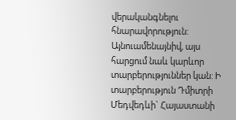վերականգնելու հնարավորություն:
Այնուամենայնիվ, այս հարցում նաև կարևոր տարբերություններ կան: Ի տարբերություն Դմիտրի Մեդվեդևի` Հայաստանի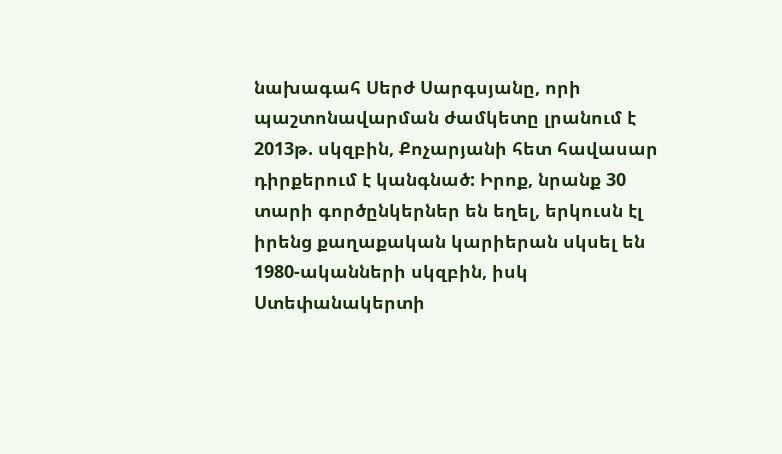նախագահ Սերժ Սարգսյանը, որի պաշտոնավարման ժամկետը լրանում է 2013թ. սկզբին, Քոչարյանի հետ հավասար դիրքերում է կանգնած: Իրոք, նրանք 30 տարի գործընկերներ են եղել, երկուսն էլ իրենց քաղաքական կարիերան սկսել են 1980-ականների սկզբին, իսկ Ստեփանակերտի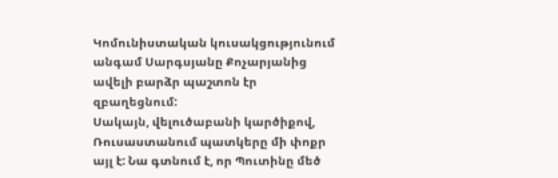Կոմունիստական կուսակցությունում անգամ Սարգսյանը Քոչարյանից ավելի բարձր պաշտոն էր զբաղեցնում:
Սակայն, վելուծաբանի կարծիքով, Ռուսաստանում պատկերը մի փոքր այլ է: Նա գտնում է, որ Պուտինը մեծ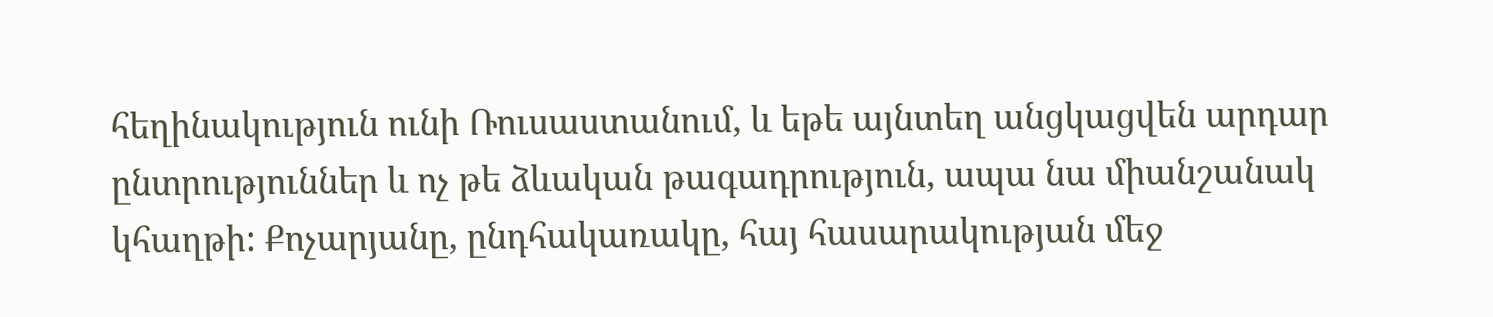հեղինակություն ունի Ռուսաստանում, և եթե այնտեղ անցկացվեն արդար ընտրություններ և ոչ թե ձևական թագադրություն, ապա նա միանշանակ կհաղթի: Քոչարյանը, ընդհակառակը, հայ հասարակության մեջ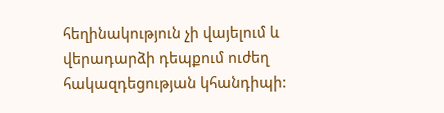հեղինակություն չի վայելում և վերադարձի դեպքում ուժեղ հակազդեցության կհանդիպի: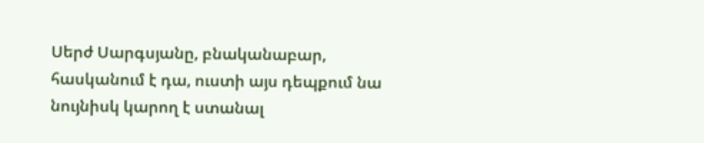Սերժ Սարգսյանը, բնականաբար, հասկանում է դա, ուստի այս դեպքում նա նույնիսկ կարող է ստանալ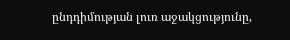ընդդիմության լուռ աջակցությունը,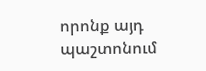որոնք այդ պաշտոնում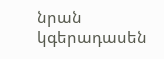նրան կգերադասեն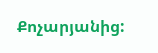Քոչարյանից: